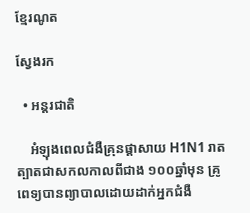ខ្មែរណូត

ស្វែងរក

  • អន្តរជាតិ

    អំឡុងពេលជំងឺគ្រុនផ្តាសាយ H1N1 រាតត្បាតជាសកលកាលពីជាង ១០០ឆ្នាំមុន គ្រូពេទ្យបានព្យាបាលដោយដាក់អ្នកជំងឺ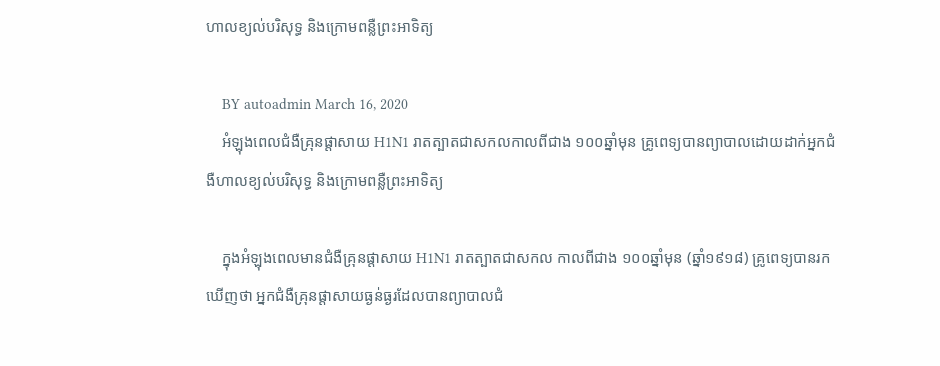ហាលខ្យល់បរិសុទ្ធ និងក្រោមពន្លឺព្រះអាទិត្យ

    BY autoadmin March 16, 2020
    អំឡុងពេលជំងឺគ្រុនផ្តាសាយ H1N1 រាតត្បាតជាសកលកាលពីជាង ១០០ឆ្នាំមុន គ្រូពេទ្យបានព្យាបាលដោយដាក់អ្នកជំងឺហាលខ្យល់បរិសុទ្ធ និងក្រោមពន្លឺព្រះអាទិត្យ

    ក្នុងអំឡុងពេលមានជំងឺគ្រុនផ្តាសាយ H1N1 រាតត្បាតជាសកល កាលពីជាង ១០០ឆ្នាំមុន (ឆ្នាំ១៩១៨) គ្រូពេទ្យបានរកឃើញថា អ្នកជំងឺគ្រុនផ្តាសាយធ្ងន់ធ្ងរដែលបានព្យាបាលជំ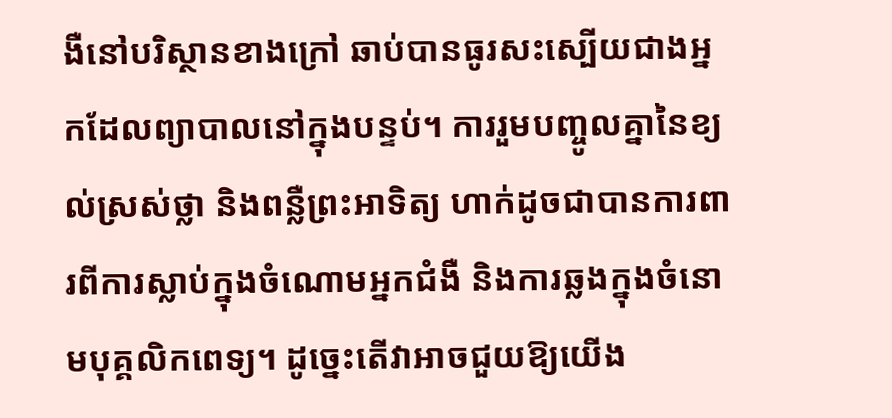ងឺនៅបរិស្ថានខាងក្រៅ ឆាប់បានធូរសះស្បើយជាងអ្នកដែលព្យាបាលនៅក្នុងបន្ទប់។ ការរួមបញ្ចូលគ្នានៃខ្យល់ស្រស់ថ្លា និងពន្លឺព្រះអាទិត្យ ហាក់ដូចជាបានការពារពីការស្លាប់ក្នុងចំណោមអ្នកជំងឺ និងការឆ្លងក្នុងចំនោមបុគ្គលិកពេទ្យ។ ដូច្នេះតើវាអាចជួយឱ្យយើង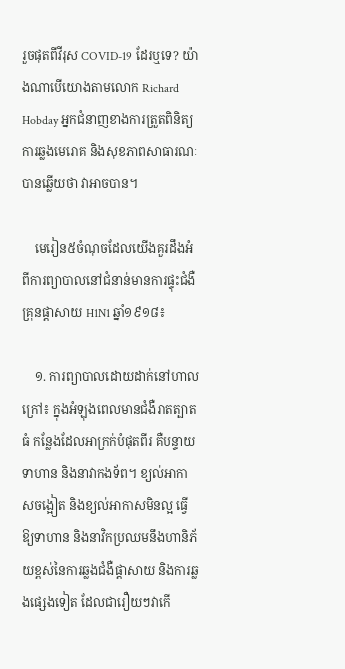រួចផុតពីវីរុស COVID-19 ដែរឬទេ? យ៉ាងណាបើយោងតាមលោក Richard Hobday អ្នកជំនាញខាងការត្រួតពិនិត្យការឆ្លងមេរោគ និងសុខភាពសាធារណៈ បានឆ្លើយថា វាអាចបាន។

    មេរៀន៥ចំណុចដែលយើងគួរដឹងអំពីការព្យាបាលនៅជំនាន់មានការផ្ទុះជំងឺគ្រុនផ្តាសាយ H1N1 ឆ្នាំ១៩១៨៖

    ១. ការព្យាបាលដោយដាក់នៅហាលក្រៅ៖ ក្នុងអំឡុងពេលមានជំងឺរាតត្បាតធំ កន្លែងដែលអាក្រក់បំផុតពីរ គឺបន្ទាយទាហាន និងនាវាកងទ័ព។ ខ្យល់អាកាសចង្អៀត និងខ្យល់អាកាសមិនល្អ ធ្វើឱ្យទាហាន និងនាវិកប្រឈមនឹងហានិភ័យខ្ពស់នៃការឆ្លងជំងឺផ្តាសាយ និងការឆ្លងផ្សេងទៀត ដែលជារឿយៗវាកើ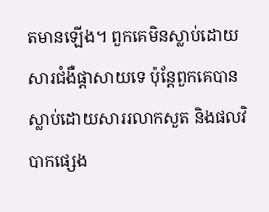តមានឡើង។ ពួកគេមិនស្លាប់ដោយសារជំងឺផ្តាសាយទេ ប៉ុន្តែពួកគេបានស្លាប់ដោយសាររលាកសួត និងផលវិបាកផ្សេង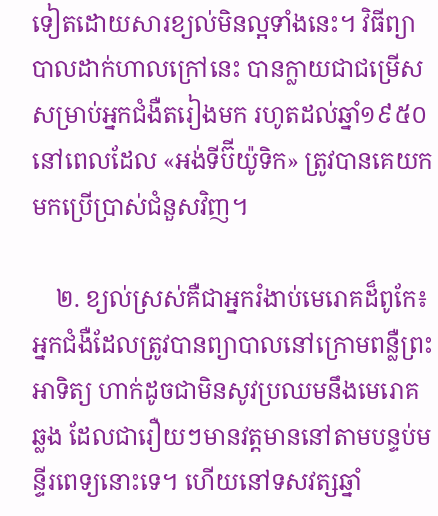ទៀតដោយសារខ្យល់មិនល្អទាំងនេះ។ វិធីព្យាបាលដាក់ហាលក្រៅនេះ បានក្លាយជាជម្រើសសម្រាប់អ្នកជំងឺតរៀងមក រហូតដល់ឆ្នាំ១៩៥០ នៅពេលដែល «អង់ទីប៊ីយ៉ូទិក» ត្រូវបានគេយកមកប្រើប្រាស់ជំនួសវិញ។

    ២. ខ្យល់ស្រស់គឺជាអ្នករំងាប់មេរោគដ៏ពូកែ៖ អ្នកជំងឺដែលត្រូវបានព្យាបាលនៅក្រោមពន្លឺព្រះអាទិត្យ ហាក់ដូចជាមិនសូវប្រឈមនឹងមេរោគឆ្លង ដែលជារឿយៗមានវត្តមាននៅតាមបន្ទប់មន្ទីរពេទ្យនោះទេ។ ហើយនៅទសវត្សឆ្នាំ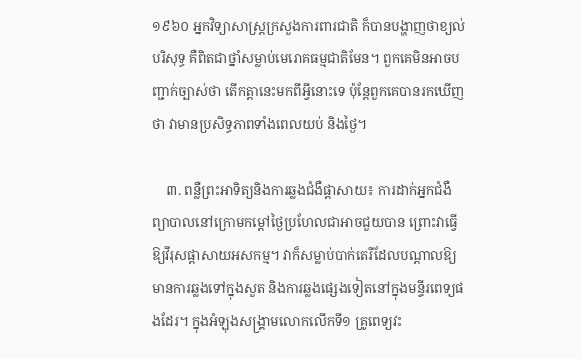១៩៦០ អ្នកវិទ្យាសាស្ត្រក្រសួងការពារជាតិ ក៏បានបង្ហាញថាខ្យល់បរិសុទ្ធ គឺពិតជាថ្នាំសម្លាប់មេរោគធម្មជាតិមែន។ ពួកគេមិនអាចបញ្ជាក់ច្បាស់ថា តើកត្តានេះមកពីអ្វីនោះទេ ប៉ុន្តែពួកគេបានរកឃើញថា វាមានប្រសិទ្ធភាពទាំងពេលយប់ និងថ្ងៃ។

    ៣. ពន្លឺព្រះអាទិត្យនិងការឆ្លងជំងឺផ្តាសាយ៖ ការដាក់អ្នកជំងឺព្យាបាលនៅក្រោមកម្តៅថ្ងៃប្រហែលជាអាចជួយបាន ព្រោះវាធ្វើឱ្យវីរុសផ្តាសាយអសកម្ម។ វាក៏សម្លាប់បាក់តេរីដែលបណ្តាលឱ្យមានការឆ្លងទៅក្នុងសួត និងការឆ្លងផ្សេងទៀតនៅក្នុងមន្ទីរពេទ្យផងដែរ។ ក្នុងអំឡុងសង្គ្រាមលោកលើកទី១ គ្រូពេទ្យវះ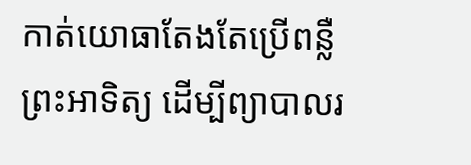កាត់យោធាតែងតែប្រើពន្លឺព្រះអាទិត្យ ដើម្បីព្យាបាលរ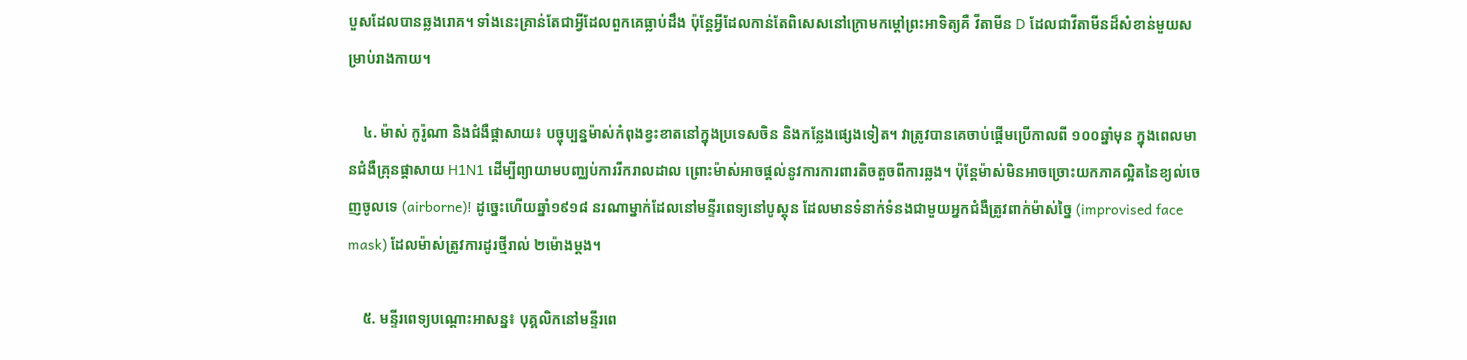បួសដែលបានឆ្លងរោគ។ ទាំងនេះគ្រាន់តែជាអ្វីដែលពួកគេធ្លាប់ដឹង ប៉ុន្តែអ្វីដែលកាន់តែពិសេសនៅក្រោមកម្ដៅព្រះអាទិត្យគឺ វីតាមីន D ដែលជាវីតាមីនដ៏សំខាន់មួយសម្រាប់រាងកាយ។

    ៤. ម៉ាស់ កូរ៉ូណា និងជំងឺផ្តាសាយ៖ បច្ចុប្បន្នម៉ាស់កំពុងខ្វះខាតនៅក្នុងប្រទេសចិន និងកន្លែងផ្សេងទៀត។ វាត្រូវបានគេចាប់ផ្ដើមប្រើកាលពី ១០០ឆ្នាំមុន ក្នុងពេលមានជំងឺគ្រុនផ្ដាសាយ H1N1 ដើម្បីព្យាយាមបញ្ឈប់ការរីករាលដាល ព្រោះម៉ាស់អាចផ្តល់នូវការការពារតិចតួចពីការឆ្លង។ ប៉ុន្តែម៉ាស់មិនអាចច្រោះយកភាគល្អិតនៃខ្យល់ចេញចូលទេ (airborne)! ដូច្នេះហើយឆ្នាំ១៩១៨ នរណាម្នាក់ដែលនៅមន្ទីរពេទ្យនៅបូស្តុន ដែលមានទំនាក់ទំនងជាមួយអ្នកជំងឺត្រូវពាក់ម៉ាស់ច្នៃ (improvised face mask) ដែលម៉ាស់ត្រូវការដូរថ្មីរាល់ ២ម៉ោងម្ដង។

    ៥. មន្ទីរពេទ្យបណ្តោះអាសន្ន៖ បុគ្គលិកនៅមន្ទីរពេ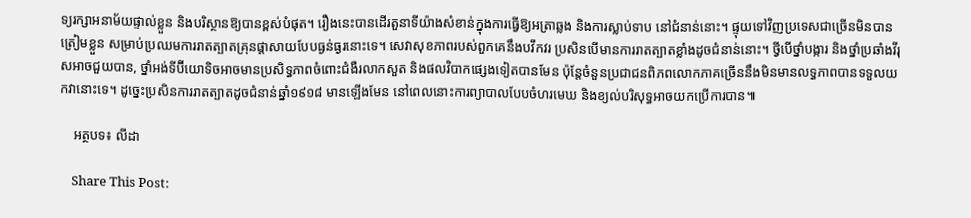ទ្យរក្សាអនាម័យផ្ទាល់ខ្លួន និងបរិស្ថានឱ្យបានខ្ពស់បំផុត។ រឿងនេះបានដើរតួនាទីយ៉ាងសំខាន់ក្នុងការធ្វើឱ្យអត្រាឆ្លង និងការស្លាប់ទាប នៅជំនាន់នោះ។ ផ្ទុយទៅវិញប្រទេសជាច្រើនមិនបានត្រៀមខ្លួន សម្រាប់ប្រឈមការរាតត្បាតគ្រុនផ្តាសាយបែបធ្ងន់ធ្ងរនោះទេ។ សេវាសុខភាពរបស់ពួកគេនឹងបវឹកវរ ប្រសិនបើមានការរាតត្បាតខ្លាំងដូចជំនាន់នោះ។ ថ្វីបើថ្នាំបង្ការ និងថ្នាំប្រឆាំងវីរុសអាចជួយបាន, ថ្នាំអង់ទីប៊ីយោទិចអាចមានប្រសិទ្ធភាពចំពោះជំងឺរលាកសួត និងផលវិបាកផ្សេងទៀតបានមែន ប៉ុន្តែចំនួនប្រជាជនពិភពលោកភាគច្រើននឹងមិនមានលទ្ធភាពបានទទួលយកវានោះទេ។ ដូច្នេះប្រសិនការរាតត្បាតដូចជំនាន់ឆ្នាំ១៩១៨ មានឡើងមែន នៅពេលនោះការព្យាបាលបែបចំហរមេឃ និងខ្យល់បរិសុទ្ធអាចយកប្រើការបាន៕

    អត្ថបទ៖ លីដា

    Share This Post: